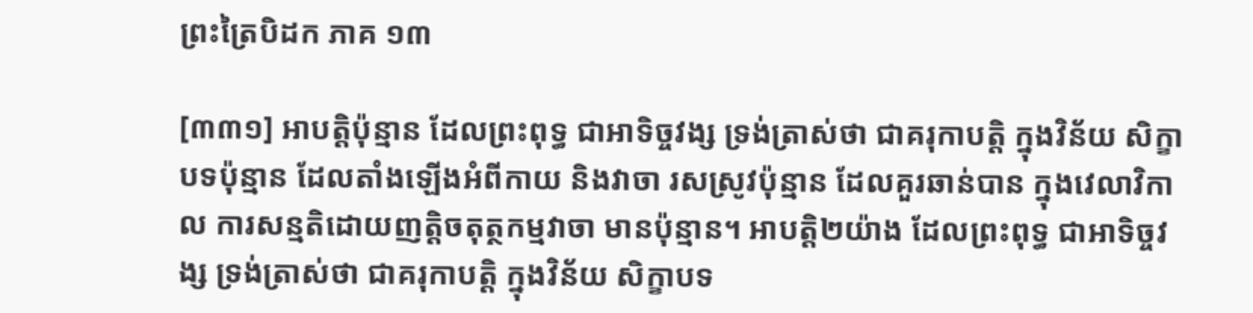ព្រះត្រៃបិដក ភាគ ១៣

[៣៣១] អាបត្តិប៉ុន្មាន ដែលព្រះពុទ្ធ ជាអាទិច្ចវង្ស ទ្រង់ត្រាស់ថា ជាគរុកាបត្តិ ក្នុងវិន័យ សិក្ខាបទប៉ុន្មាន ដែលតាំងឡើងអំពីកាយ និងវាចា រសស្រូវប៉ុន្មាន ដែលគួរឆាន់បាន ក្នុងវេលាវិកាល ការសន្មតិដោយញត្តិចតុត្ថកម្មវាចា មានប៉ុន្មាន។ អាបត្តិ២យ៉ាង ដែលព្រះពុទ្ធ ជាអាទិច្ចវង្ស ទ្រង់ត្រាស់ថា ជាគរុកាបត្តិ ក្នុងវិន័យ សិក្ខាបទ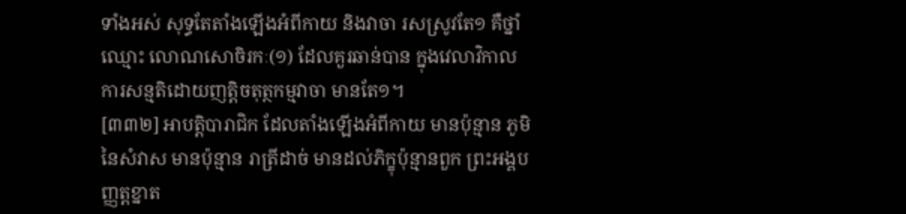ទាំងអស់ សុទ្ធតែតាំងឡើងអំពីកាយ និងវាចា រសស្រូវតែ១ គឺថ្នាំឈ្មោះ លោណសោចិរកៈ(១) ដែលគួរឆាន់បាន ក្នុងវេលាវិកាល ការសន្មតិដោយញត្តិចតុត្ថកម្មវាចា មានតែ១។
[៣៣២] អាបត្តិបារាជិក ដែលតាំងឡើងអំពីកាយ មានប៉ុន្មាន ភូមិនៃសំវាស មានប៉ុន្មាន រាត្រីដាច់ មានដល់ភិក្ខុប៉ុន្មានពួក ព្រះអង្គបញ្ញត្តខ្នាត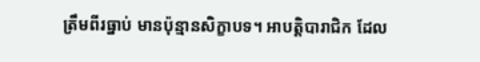ត្រឹមពីរធ្នាប់ មានប៉ុន្មានសិក្ខាបទ។ អាបត្តិបារាជិក ដែល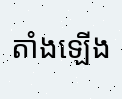តាំងឡើង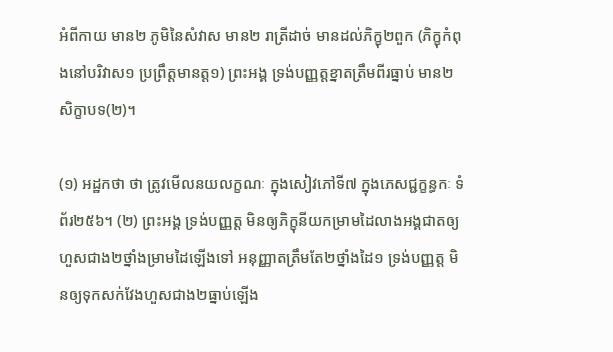អំពីកាយ មាន២ ភូមិនៃសំវាស មាន២ រាត្រីដាច់ មានដល់ភិក្ខុ២ពួក (ភិក្ខុកំពុងនៅបរិវាស១ ប្រព្រឹត្តមានត្ត១) ព្រះអង្គ ទ្រង់បញ្ញត្តខ្នាតត្រឹមពីរធ្នាប់ មាន២សិក្ខាបទ(២)។

(១) អដ្ឋកថា ថា ត្រូវមើលនយលក្ខណៈ ក្នុងសៀវភៅទី៧ ក្នុងភេសជ្ជក្ខន្ធកៈ ទំព័រ២៥៦។ (២) ព្រះអង្គ ទ្រង់បញ្ញត្ត មិនឲ្យភិក្ខុនីយកម្រាមដៃលាងអង្គជាតឲ្យហួសជាង២ថ្នាំងម្រាមដៃឡើងទៅ អនុញ្ញាតត្រឹមតែ២ថ្នាំងដៃ១ ទ្រង់បញ្ញត្ត មិនឲ្យទុកសក់វែងហួសជាង២ធ្នាប់ឡើង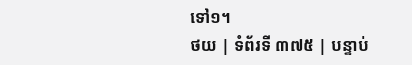ទៅ១។
ថយ | ទំព័រទី ៣៧៥ | បន្ទាប់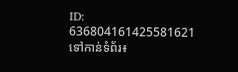ID: 636804161425581621
ទៅកាន់ទំព័រ៖